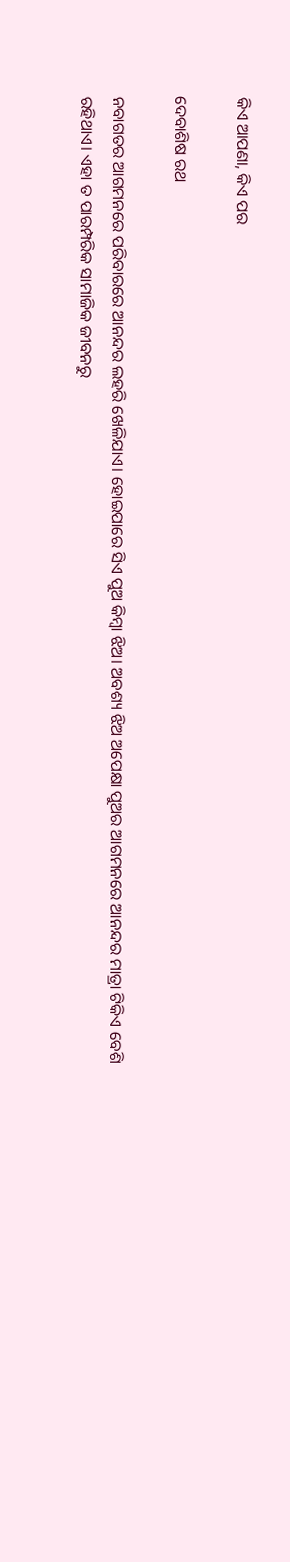କିଏ ଆପଣା, କିଏ ପର

ଦେବାଶିଷ ରଥ

ନବାଗତର ଆଗମନରେ ପରିବାରରେ ଆନନ୍ଦର ଲହରି ଖେଳିଯାଏ। ହୋଇପାରେ ସିଏ ପୁଅ କିମ୍ବା ଝିଅ। ଅବଶ୍ୟ ଝିଅ ଅପେକ୍ଷା ପୁଅର ଆଗମନରେ ଆନନ୍ଦର ମାତ୍ରା ଟିକିଏ ବେଶି ରହିଥାଏ। ଏହା ତ ପାରମ୍ପରିକ ସାମାଜିକ ଜୀବନରୁ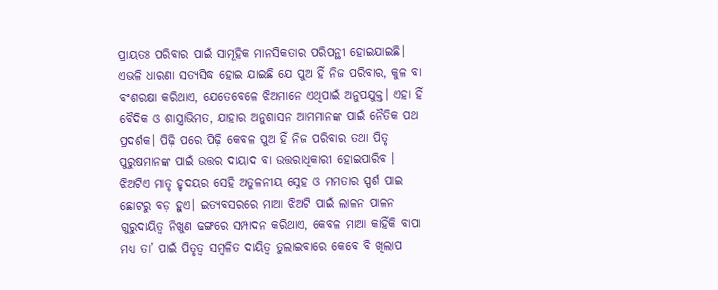ପ୍ରାୟତଃ ପରିବାର ପାଇଁ ସାମୂହିକ ମାନସିକତାର ପରିପନ୍ଥୀ ହୋଇଯାଇଛି। ଏଭଳି ଧାରଣା ସତ୍ୟସିଦ୍ଧ ହୋଇ ଯାଇଛି ଯେ ପୁଅ ହିଁ ନିଜ ପରିବାର, କୁଳ ବା ବଂଶରକ୍ଷା କରିଥାଏ, ଯେତେବେଳେ ଝିଅମାନେ ଏଥିପାଇଁ ଅନୁପଯୁକ୍ତ। ଏହା ହିଁ ବୈଦିକ ଓ ଶାସ୍ତ୍ରାଭିମତ, ଯାହାର ଅନୁଶାସନ ଆମମାନଙ୍କ ପାଇଁ ନୈତିକ ପଥ ପ୍ରଦର୍ଶକ। ପିଢ଼ି ପରେ ପିଢ଼ି କେବଳ ପୁଅ ହିଁ ନିଜ ପରିବାର ତଥା ପିତୃ ପୁରୁଷମାନଙ୍କ ପାଇଁ ଉତ୍ତର ଦାୟାଦ ବା ଉତ୍ତରାଧିକାରୀ ହୋଇପାରିବ । ଝିଅଟିଏ ମାତୃ ହୃଦୟର ସେହି ଅତୁଳନୀୟ ସ୍ନେହ ଓ ମମତାର ସ୍ପର୍ଶ ପାଇ ଛୋଟରୁ ବଡ଼ ହୁଏ। ଇତ୍ୟବସରରେ ମାଆ ଝିଅଟି ପାଇଁ ଲାଳନ ପାଳନ ଗୁରୁଦାୟିତ୍ୱ ନିଖୁଣ ଢଙ୍ଗରେ ସମ୍ପାଦନ କରିଥାଏ, କେବଳ ମାଆ କାହିଁକି ବାପା ମଧ୍ୟ ତା’ ପାଇଁ ପିତୃତ୍ୱ ସମ୍ବଳିତ ଦାୟିତ୍ୱ ତୁଲାଇବାରେ କେବେ ବି ଖିଲାପ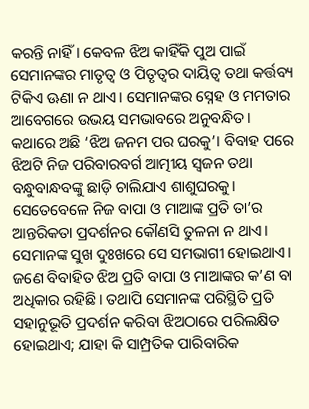କରନ୍ତି ନାହିଁ। କେବଳ ଝିଅ କାହିଁକି ପୁଅ ପାଇଁ ସେମାନଙ୍କର ମାତୃତ୍ୱ ଓ ପିତୃତ୍ୱର ଦାୟିତ୍ୱ ତଥା କର୍ତ୍ତବ୍ୟ ଟିକିଏ ଊଣା ନ ଥାଏ। ସେମାନଙ୍କର ସ୍ନେହ ଓ ମମତାର ଆବେଗରେ ଉଭୟ ସମଭାବରେ ଅନୁବନ୍ଧିତ। କଥାରେ ଅଛି ‘ଝିଅ ଜନମ ପର ଘରକୁ’। ବିବାହ ପରେ ଝିଅଟି ନିଜ ପରିବାରବର୍ଗ ଆତ୍ମୀୟ ସ୍ବଜନ ତଥା ବନ୍ଧୁବାନ୍ଧବଙ୍କୁ ଛାଡ଼ି ଚାଲିଯାଏ ଶାଶୁଘରକୁ। ସେତେବେଳେ ନିଜ ବାପା ଓ ମାଆଙ୍କ ପ୍ରତି ତା’ର ଆନ୍ତରିକତା ପ୍ରଦର୍ଶନର କୌଣସି ତୁଳନା ନ ଥାଏ। ସେମାନଙ୍କ ସୁଖ ଦୁଃଖରେ ସେ ସମଭାଗୀ ହୋଇଥାଏ।
ଜଣେ ବିବାହିତ ଝିଅ ପ୍ରତି ବାପା ଓ ମାଆଙ୍କର କ’ଣ ବା ଅଧିକାର ରହିଛି। ତଥାପି ସେମାନଙ୍କ ପରିସ୍ଥିତି ପ୍ରତି ସହାନୁଭୂତି ପ୍ରଦର୍ଶନ କରିବା ଝିଅଠାରେ ପରିଲକ୍ଷିତ ହୋଇଥାଏ; ଯାହା କି ସାମ୍ପ୍ରତିକ ପାରିବାରିକ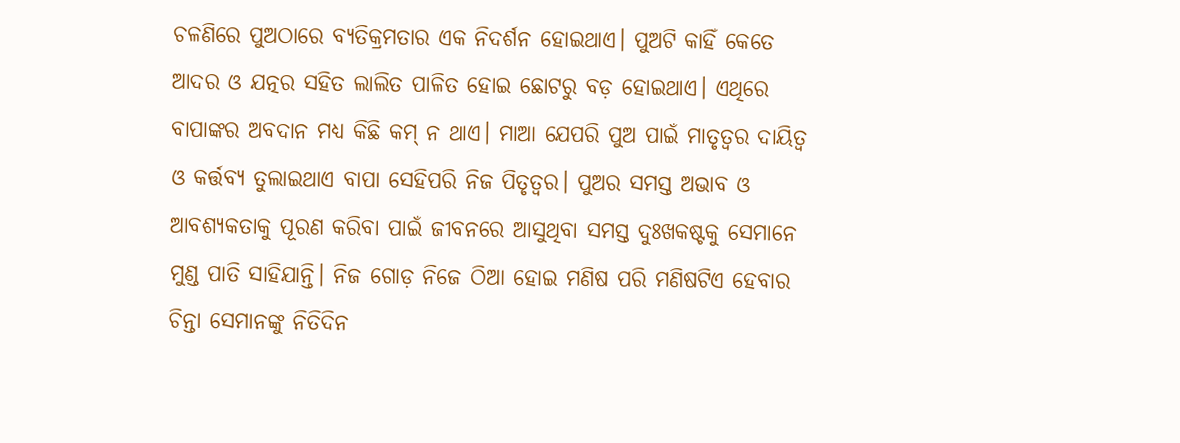ଚଳଣିରେ ପୁଅଠାରେ ବ୍ୟତିକ୍ରମତାର ଏକ ନିଦର୍ଶନ ହୋଇଥାଏ। ପୁଅଟି କାହିଁ କେତେ ଆଦର ଓ ଯତ୍ନର ସହିତ ଲାଲିତ ପାଳିତ ହୋଇ ଛୋଟରୁ ବଡ଼ ହୋଇଥାଏ। ଏଥିରେ ବାପାଙ୍କର ଅବଦାନ ମଧ୍ୟ କିଛି କମ୍‌ ନ ଥାଏ। ମାଆ ଯେପରି ପୁଅ ପାଇଁ ମାତୃତ୍ୱର ଦାୟିତ୍ୱ ଓ କର୍ତ୍ତବ୍ୟ ତୁଲାଇଥାଏ ବାପା ସେହିପରି ନିଜ ପିତୃତ୍ୱର। ପୁଅର ସମସ୍ତ ଅଭାବ ଓ ଆବଶ୍ୟକତାକୁ ପୂରଣ କରିବା ପାଇଁ ଜୀବନରେ ଆସୁଥିବା ସମସ୍ତ ଦୁଃଖକଷ୍ଟକୁ ସେମାନେ ମୁଣ୍ଡ ପାତି ସାହିଯାନ୍ତି। ନିଜ ଗୋଡ଼ ନିଜେ ଠିଆ ହୋଇ ମଣିଷ ପରି ମଣିଷଟିଏ ହେବାର ଚିନ୍ତା ସେମାନଙ୍କୁ ନିତିଦିନ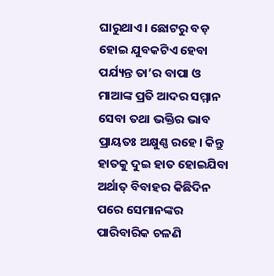ଘାରୁଥାଏ। ଛୋଟରୁ ବଡ଼ ହୋଇ ଯୁବକଟିଏ ହେବା ପର୍ଯ୍ୟନ୍ତ ତା’ର ବାପା ଓ ମାଆଙ୍କ ପ୍ରତି ଆଦର ସମ୍ମାନ ସେବା ତଥା ଭକ୍ତିର ଭାବ ପ୍ରାୟତଃ ଅକ୍ଷୁଣ୍ଣ ରହେ। କିନ୍ତୁ ହାତକୁ ଦୁଇ ହାତ ହୋଇଯିବା ଅର୍ଥାତ୍‌ ବିବାହର କିଛିଦିନ ପରେ ସେମାନଙ୍କର ପାରିବାରିକ ଚଳଣି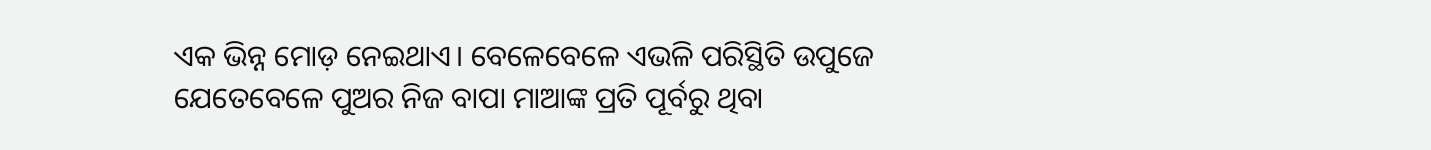ଏକ ଭିନ୍ନ ମୋଡ଼ ନେଇଥାଏ। ବେଳେବେଳେ ଏଭଳି ପରିସ୍ଥିତି ଉପୁଜେ ଯେତେବେଳେ ପୁଅର ନିଜ ବାପା ମାଆଙ୍କ ପ୍ରତି ପୂର୍ବରୁ ଥିବା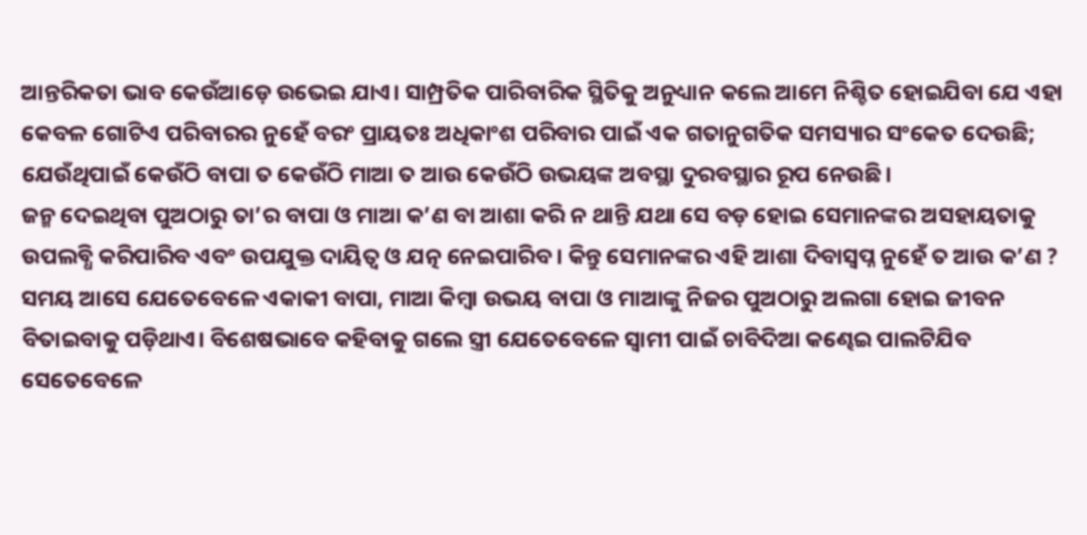ଆନ୍ତରିକତା ଭାବ କେଉଁଆଡ଼େ ଉଭେଇ ଯାଏ। ସାମ୍ପ୍ରତିକ ପାରିବାରିକ ସ୍ଥିତିକୁ ଅନୁଧ୍ୟାନ କଲେ ଆମେ ନିଶ୍ଚିତ ହୋଇଯିବା ଯେ ଏହା କେବଳ ଗୋଟିଏ ପରିବାରର ନୁହେଁ ବରଂ ପ୍ରାୟତଃ ଅଧିକାଂଶ ପରିବାର ପାଇଁ ଏକ ଗତାନୁଗତିକ ସମସ୍ୟାର ସଂକେତ ଦେଉଛି; ଯେଉଁଥିପାଇଁ କେଉଁଠି ବାପା ତ କେଉଁଠି ମାଆ ତ ଆଉ କେଉଁଠି ଉଭୟଙ୍କ ଅବସ୍ଥା ଦୁରବସ୍ଥାର ରୂପ ନେଉଛି।
ଜନ୍ମ ଦେଇଥିବା ପୁଅଠାରୁ ତା’ର ବାପା ଓ ମାଆ କ’ଣ ବା ଆଶା କରି ନ ଥାନ୍ତି ଯଥା ସେ ବଡ଼ ହୋଇ ସେମାନଙ୍କର ଅସହାୟତାକୁ ଉପଲବ୍ଧି କରିପାରିବ ଏବଂ ଉପଯୁକ୍ତ ଦାୟିତ୍ୱ ଓ ଯତ୍ନ ନେଇପାରିବ। କିନ୍ତୁ ସେମାନଙ୍କର ଏହି ଆଶା ଦିବାସ୍ବପ୍ନ ନୁହେଁ ତ ଆଉ କ’ଣ ?
ସମୟ ଆସେ ଯେତେବେଳେ ଏକାକୀ ବାପା, ମାଆ କିମ୍ବା ଉଭୟ ବାପା ଓ ମାଆଙ୍କୁ ନିଜର ପୁଅଠାରୁ ଅଲଗା ହୋଇ ଜୀବନ ବିତାଇବାକୁ ପଡ଼ିଥାଏ। ବିଶେଷଭାବେ କହିବାକୁ ଗଲେ ସ୍ତ୍ରୀ ଯେତେବେଳେ ସ୍ବାମୀ ପାଇଁ ଚାବିଦିଆ କଣ୍ଢେଇ ପାଲଟିଯିବ ସେତେବେଳେ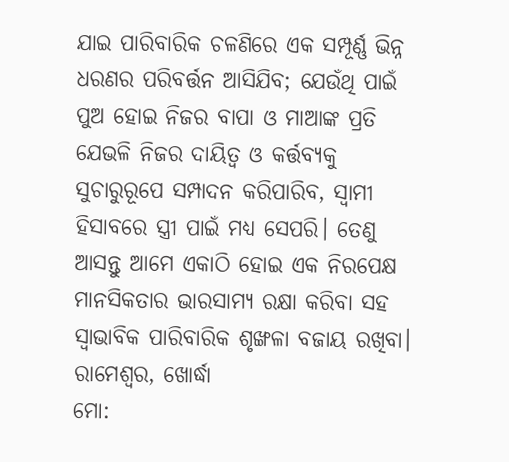ଯାଇ ପାରିବାରିକ ଚଳଣିରେ ଏକ ସମ୍ପୂର୍ଣ୍ଣ ଭିନ୍ନ ଧରଣର ପରିବର୍ତ୍ତନ ଆସିଯିବ; ଯେଉଁଥି ପାଇଁ ପୁଅ ହୋଇ ନିଜର ବାପା ଓ ମାଆଙ୍କ ପ୍ରତି ଯେଭଳି ନିଜର ଦାୟିତ୍ୱ ଓ କର୍ତ୍ତବ୍ୟକୁ ସୁଚାରୁରୂପେ ସମ୍ପାଦନ କରିପାରିବ, ସ୍ବାମୀ ହିସାବରେ ସ୍ତ୍ରୀ ପାଇଁ ମଧ୍ୟ ସେପରି। ତେଣୁ ଆସନ୍ତୁ ଆମେ ଏକାଠି ହୋଇ ଏକ ନିରପେକ୍ଷ ମାନସିକତାର ଭାରସାମ୍ୟ ରକ୍ଷା କରିବା ସହ ସ୍ବାଭାବିକ ପାରିବାରିକ ଶୃଙ୍ଖଳା ବଜାୟ ରଖିବା।
ରାମେଶ୍ୱର, ଖୋର୍ଦ୍ଧା
ମୋ: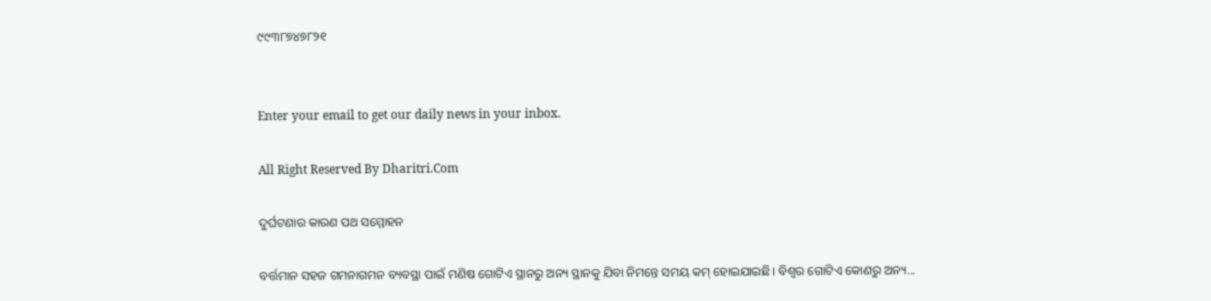୯୯୩୮୭୪୭୮୨୧


Enter your email to get our daily news in your inbox.

All Right Reserved By Dharitri.Com

ଦୁର୍ଘଟଣାର କାରଣ ପଥ ସମ୍ମୋହନ

ବର୍ତ୍ତମାନ ସହଜ ଗମନାଗମନ ବ୍ୟବସ୍ଥା ପାଇଁ ମଣିଷ ଗୋଟିଏ ସ୍ଥାନରୁ ଅନ୍ୟ ସ୍ଥାନକୁ ଯିବା ନିମନ୍ତେ ସମୟ କମ୍‌ ହୋଇଯାଇଛି। ବିଶ୍ୱର ଗୋଟିଏ କୋଣରୁ ଅନ୍ୟ...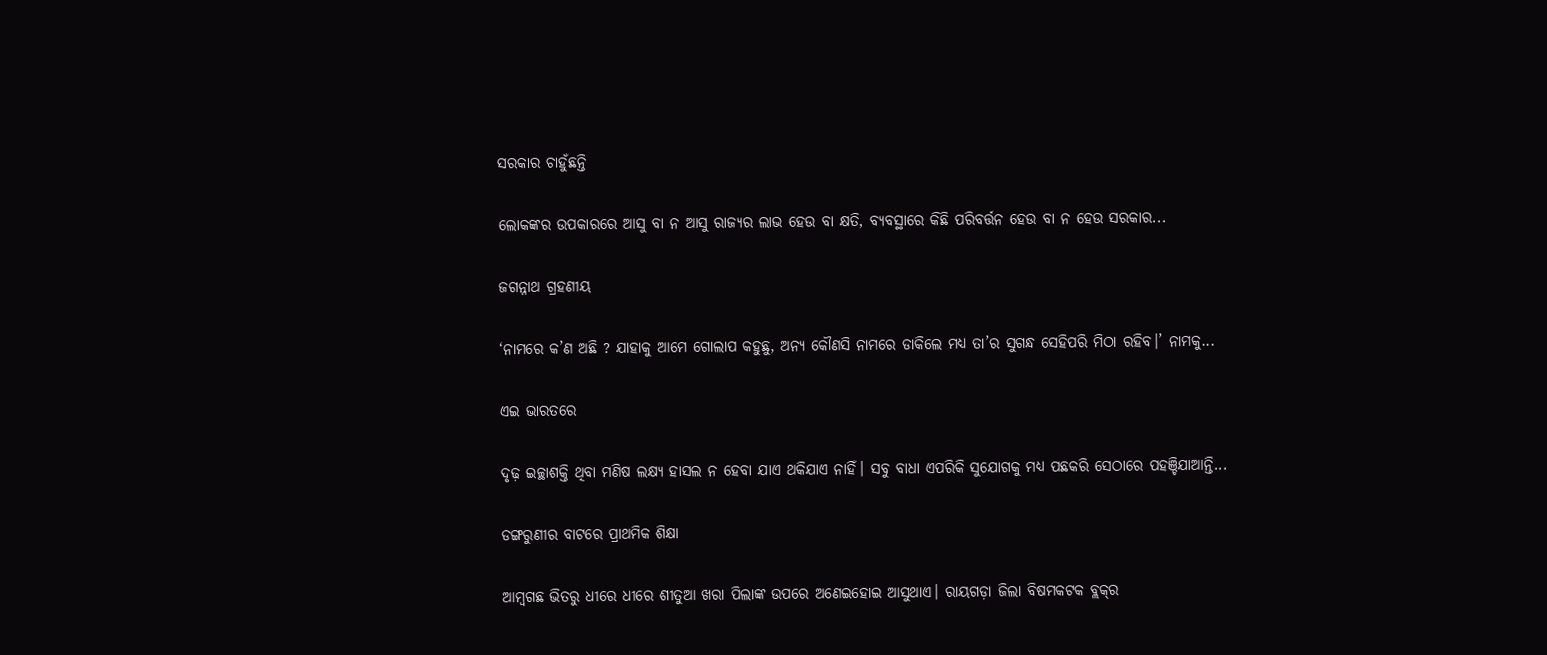ସରକାର ଚାହୁଁଛନ୍ତି

ଲୋକଙ୍କର ଉପକାରରେ ଆସୁ ବା ନ ଆସୁ ରାଜ୍ୟର ଲାଭ ହେଉ ବା କ୍ଷତି, ବ୍ୟବସ୍ଥାରେ କିଛି ପରିବର୍ତ୍ତନ ହେଉ ବା ନ ହେଉ ସରକାର...

ଜଗନ୍ନାଥ ଗ୍ରହଣୀୟ

‘ନାମରେ କ’ଣ ଅଛି ? ଯାହାକୁ ଆମେ ଗୋଲାପ କହୁଛୁ, ଅନ୍ୟ କୌଣସି ନାମରେ ଡାକିଲେ ମଧ୍ୟ ତା’ର ସୁଗନ୍ଧ ସେହିପରି ମିଠା ରହିବ।’ ନାମକୁ...

ଏଇ ଭାରତରେ

ଦୃଢ଼ ଇଚ୍ଛାଶକ୍ତି ଥିବା ମଣିଷ ଲକ୍ଷ୍ୟ ହାସଲ ନ ହେବା ଯାଏ ଥକିଯାଏ ନାହିଁ। ସବୁ ବାଧା ଏପରିକି ସୁଯୋଗକୁ ମଧ୍ୟ ପଛକରି ସେଠାରେ ପହଞ୍ଚିଯାଆନ୍ତି...

ଡଙ୍ଗରୁଣୀର ବାଟରେ ପ୍ରାଥମିକ ଶିକ୍ଷା

ଆମ୍ବଗଛ ଭିତରୁ ଧୀରେ ଧୀରେ ଶୀତୁଆ ଖରା ପିଲାଙ୍କ ଉପରେ ଅଣେଇହୋଇ ଆସୁଥାଏ। ରାୟଗଡ଼ା ଜିଲା ବିଷମକଟକ ବ୍ଲକ୍‌ର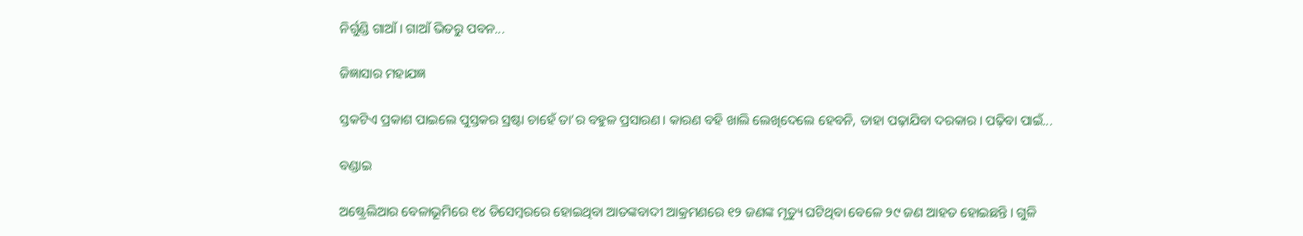ନିର୍ଗୁଣ୍ଡି ଗାଆଁ। ଗାଆଁ ଭିତରୁ ପବନ...

ଜିଜ୍ଞାସାର ମହାଯଜ୍ଞ

ସ୍ତକଟିଏ ପ୍ରକାଶ ପାଇଲେ ପୁସ୍ତକର ସ୍ରଷ୍ଟା ଚାହେଁ ତା’ର ବହୁଳ ପ୍ରସାରଣ। କାରଣ ବହି ଖାଲି ଲେଖିଦେଲେ ହେବନି, ତାହା ପଢ଼ାଯିବା ଦରକାର। ପଢ଼ିବା ପାଇଁ...

ବଣ୍ଡାଇ

ଅଷ୍ଟ୍ରେଲିଆର ବେଳାଭୂମିରେ ୧୪ ଡିସେମ୍ବରରେ ହୋଇଥିବା ଆତଙ୍କବାଦୀ ଆକ୍ରମଣରେ ୧୨ ଜଣଙ୍କ ମୃତ୍ୟୁ ଘଟିଥିବା ବେଳେ ୨୯ ଜଣ ଆହତ ହୋଇଛନ୍ତି। ଗୁଳି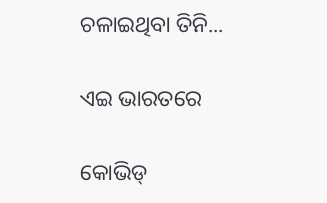ଚଳାଇଥିବା ତିନି...

ଏଇ ଭାରତରେ

କୋଭିଡ୍‌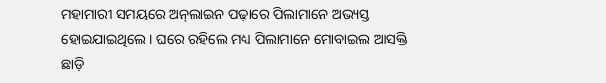ମହାମାରୀ ସମୟରେ ଅନ୍‌ଲାଇନ ପଢ଼ାରେ ପିଲାମାନେ ଅଭ୍ୟସ୍ତ ହୋଇଯାଇଥିଲେ। ଘରେ ରହିଲେ ମଧ୍ୟ ପିଲାମାନେ ମୋବାଇଲ ଆସକ୍ତି ଛାଡ଼ି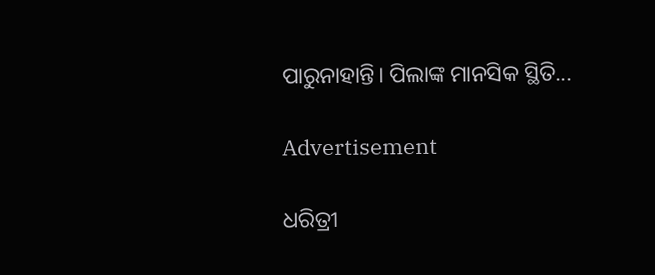ପାରୁନାହାନ୍ତି। ପିଲାଙ୍କ ମାନସିକ ସ୍ଥିତି...

Advertisement

ଧରିତ୍ରୀ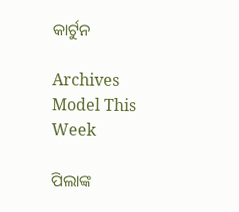କାର୍ଟୁନ

Archives
Model This Week

ପିଲାଙ୍କ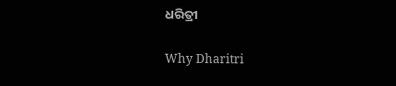ଧରିତ୍ରୀ

Why Dharitri